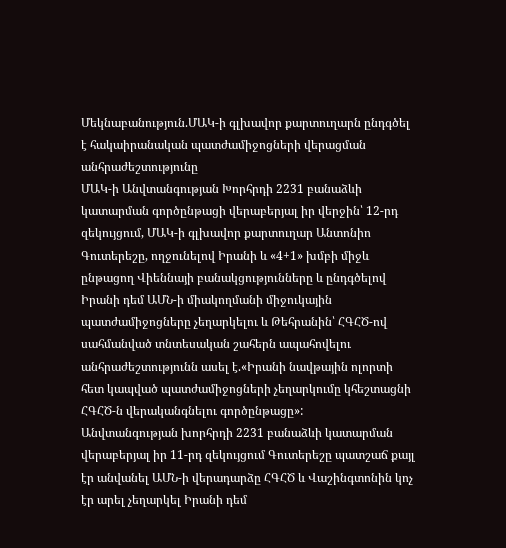Մեկնաբանություն.ՄԱԿ-ի գլխավոր քարտուղարն ընդգծել է հակաիրանական պատժամիջոցների վերացման անհրաժեշտությունը
ՄԱԿ-ի Անվտանգության Խորհրդի 2231 բանաձևի կատարման գործընթացի վերաբերյալ իր վերջին՝ 12-րդ զեկույցում, ՄԱԿ-ի գլխավոր քարտուղար Անտոնիո Գուտերեշը, ողջունելով Իրանի և «4+1» խմբի միջև ընթացող Վիեննայի բանակցությունները և ընդգծելով Իրանի դեմ ԱՄՆ-ի միակողմանի միջուկային պատժամիջոցները չեղարկելու և Թեհրանին՝ ՀԳՀԾ-ով սահմանված տնտեսական շահերն ապահովելու անհրաժեշտությունն ասել է.«Իրանի նավթային ոլորտի հետ կապված պատժամիջոցների չեղարկումը կհեշտացնի ՀԳՀԾ-ն վերականգնելու գործընթացը»:
Անվտանգության խորհրդի 2231 բանաձևի կատարման վերաբերյալ իր 11-րդ զեկույցում Գուտերեշը պատշաճ քայլ էր անվանել ԱՄՆ-ի վերադարձը ՀԳՀԾ և Վաշինգտոնին կոչ էր արել չեղարկել Իրանի դեմ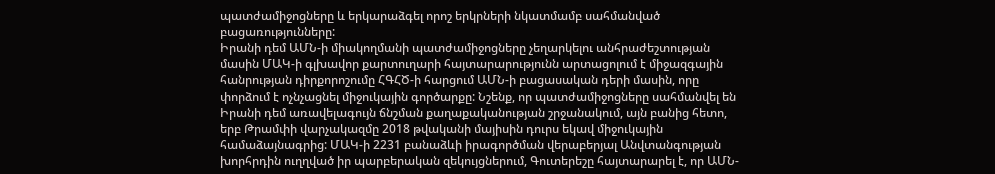պատժամիջոցները և երկարաձգել որոշ երկրների նկատմամբ սահմանված բացառությունները:
Իրանի դեմ ԱՄՆ-ի միակողմանի պատժամիջոցները չեղարկելու անհրաժեշտության մասին ՄԱԿ-ի գլխավոր քարտուղարի հայտարարությունն արտացոլում է միջազգային հանրության դիրքորոշումը ՀԳՀԾ-ի հարցում ԱՄՆ-ի բացասական դերի մասին, որը փորձում է ոչնչացնել միջուկային գործարքը: Նշենք, որ պատժամիջոցները սահմանվել են Իրանի դեմ առավելագույն ճնշման քաղաքականության շրջանակում, այն բանից հետո, երբ Թրամփի վարչակազմը 2018 թվականի մայիսին դուրս եկավ միջուկային համաձայնագրից: ՄԱԿ-ի 2231 բանաձևի իրագործման վերաբերյալ Անվտանգության խորհրդին ուղղված իր պարբերական զեկույցներում, Գուտերեշը հայտարարել է, որ ԱՄՆ-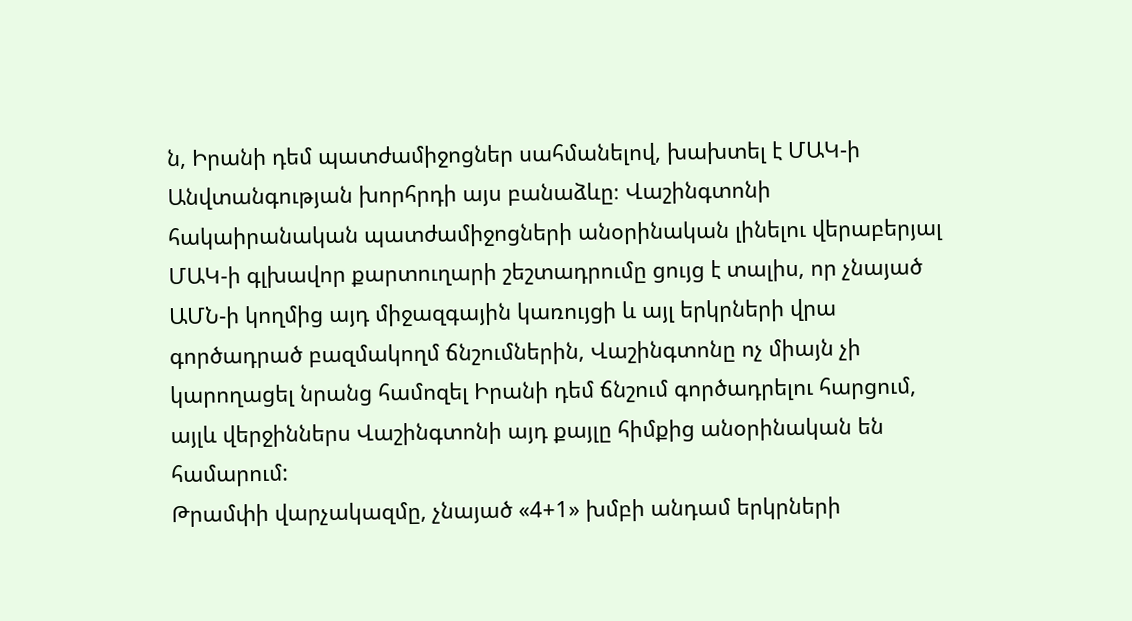ն, Իրանի դեմ պատժամիջոցներ սահմանելով, խախտել է ՄԱԿ-ի Անվտանգության խորհրդի այս բանաձևը։ Վաշինգտոնի հակաիրանական պատժամիջոցների անօրինական լինելու վերաբերյալ ՄԱԿ-ի գլխավոր քարտուղարի շեշտադրումը ցույց է տալիս, որ չնայած ԱՄՆ-ի կողմից այդ միջազգային կառույցի և այլ երկրների վրա գործադրած բազմակողմ ճնշումներին, Վաշինգտոնը ոչ միայն չի կարողացել նրանց համոզել Իրանի դեմ ճնշում գործադրելու հարցում, այլև վերջիններս Վաշինգտոնի այդ քայլը հիմքից անօրինական են համարում:
Թրամփի վարչակազմը, չնայած «4+1» խմբի անդամ երկրների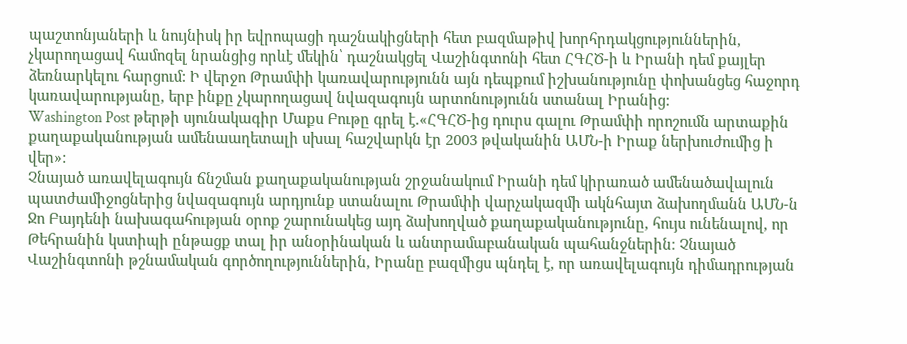պաշտոնյաների և նույնիսկ իր եվրոպացի դաշնակիցների հետ բազմաթիվ խորհրդակցություններին, չկարողացավ համոզել նրանցից որևէ մեկին՝ դաշնակցել Վաշինգտոնի հետ ՀԳՀԾ-ի և Իրանի դեմ քայլեր ձեռնարկելու հարցում: Ի վերջո Թրամփի կառավարությունն այն դեպքում իշխանությունը փոխանցեց հաջորդ կառավարությանը, երբ ինքը չկարողացավ նվազագույն արտոնությունն ստանալ Իրանից:
Washington Post թերթի սյունակագիր Մաքս Բութը գրել է.«ՀԳՀԾ-ից դուրս գալու Թրամփի որոշումն արտաքին քաղաքականության ամենաաղետալի սխալ հաշվարկն էր 2003 թվականին ԱՄՆ-ի Իրաք ներխուժումից ի վեր»:
Չնայած առավելագույն ճնշման քաղաքականության շրջանակում Իրանի դեմ կիրառած ամենածավալուն պատժամիջոցներից նվազագույն արդյունք ստանալու Թրամփի վարչակազմի ակնհայտ ձախողմանն ԱՄՆ-ն Ջո Բայդենի նախագահության օրոք շարունակեց այդ ձախողված քաղաքականությունը, հույս ունենալով, որ Թեհրանին կստիպի ընթացք տալ իր անօրինական և անտրամաբանական պահանջներին։ Չնայած Վաշինգտոնի թշնամական գործողություններին, Իրանը բազմիցս պնդել է, որ առավելագույն դիմադրության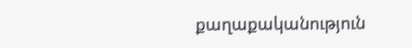քաղաքականություն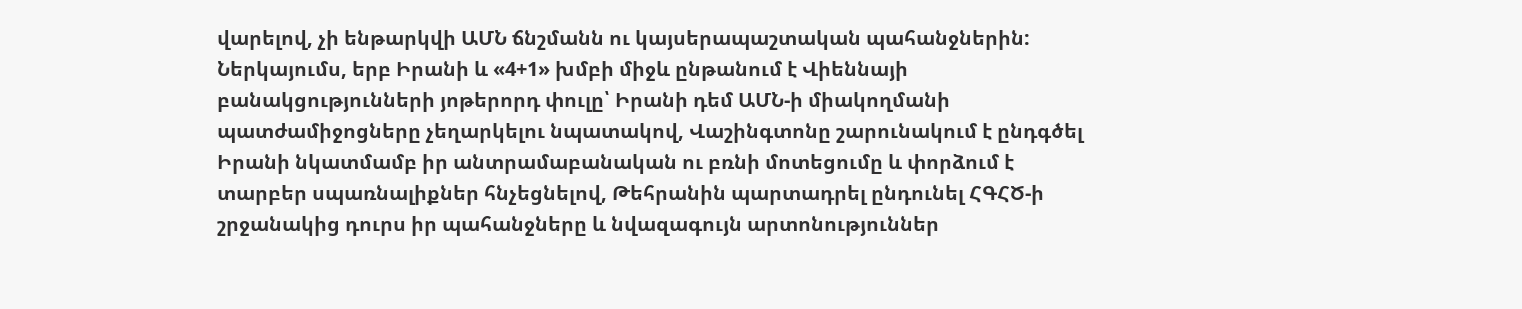վարելով, չի ենթարկվի ԱՄՆ ճնշմանն ու կայսերապաշտական պահանջներին:
Ներկայումս, երբ Իրանի և «4+1» խմբի միջև ընթանում է Վիեննայի բանակցությունների յոթերորդ փուլը՝ Իրանի դեմ ԱՄՆ-ի միակողմանի պատժամիջոցները չեղարկելու նպատակով, Վաշինգտոնը շարունակում է ընդգծել Իրանի նկատմամբ իր անտրամաբանական ու բռնի մոտեցումը և փորձում է տարբեր սպառնալիքներ հնչեցնելով, Թեհրանին պարտադրել ընդունել ՀԳՀԾ-ի շրջանակից դուրս իր պահանջները և նվազագույն արտոնություններ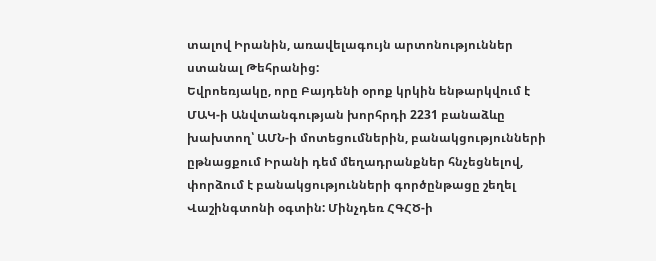տալով Իրանին, առավելագույն արտոնություններ ստանալ Թեհրանից:
Եվրոեռյակը, որը Բայդենի օրոք կրկին ենթարկվում է ՄԱԿ-ի Անվտանգության խորհրդի 2231 բանաձևը խախտող՝ ԱՄՆ-ի մոտեցումներին, բանակցությունների ըթնացքում Իրանի դեմ մեղադրանքներ հնչեցնելով, փորձում է բանակցությունների գործընթացը շեղել Վաշինգտոնի օգտին: Մինչդեռ ՀԳՀԾ-ի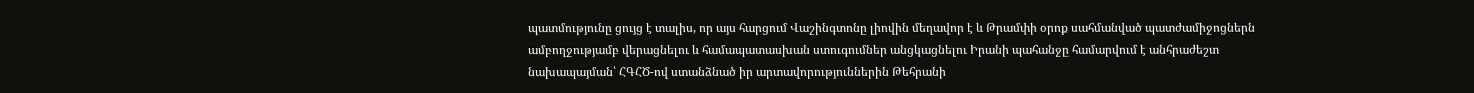պատմությունը ցույց է տալիս, որ այս հարցում Վաշինգտոնը լիովին մեղավոր է և Թրամփի օրոք սահմանված պատժամիջոցներն ամբողջությամբ վերացնելու և համապատասխան ստուգումներ անցկացնելու Իրանի պահանջը համարվում է անհրաժեշտ նախապայման՝ ՀԳՀԾ-ով ստանձնած իր արտավորություններին Թեհրանի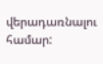վերադառնալու համար: